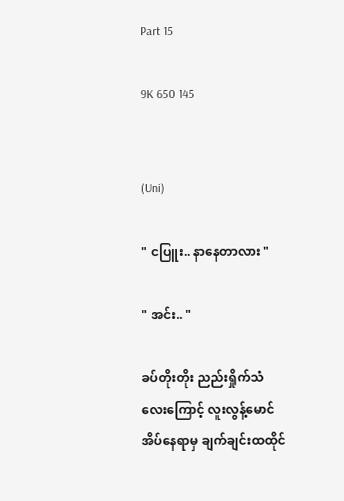Part 15

9K 650 145


(Uni)

" ငပြူး.. နာနေတာလား "

" အင်း.. "

ခပ်တိုးတိုး ညည်းရှိုက်သံလေးကြောင့် လူးလွန့်မောင်အိပ်နေရာမှ ချက်ချင်းထထိုင်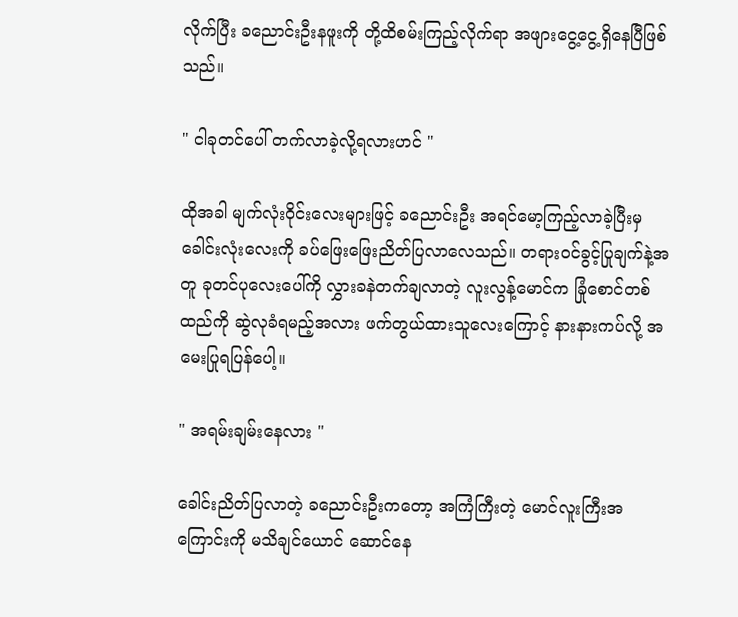လိုက်ပြီး ခညောင်းဦးနဖူးကို တို့ထိစမ်းကြည့်လိုက်ရာ အဖျားငွေ့ငွေ့ရှိနေပြီဖြစ်သည်။

" ငါခုတင်ပေါ် တက်လာခဲ့လို့ရလားဟင် "

ထိုအခါ မျက်လုံးဝိုင်းလေးများဖြင့် ခညောင်းဦး အရင်မော့ကြည့်လာခဲ့ပြီးမှ ခေါင်းလုံးလေးကို ခပ်ဖြေးဖြေးညိတ်ပြလာလေသည်။ တရားဝင်ခွင့်ပြုချက်နဲ့အတူ ခုတင်ပုလေးပေါ်ကို လွှားခနဲတက်ချလာတဲ့ လူးလွန့်မောင်က ခြုံစောင်တစ်ထည်ကို ဆွဲလုခံရမည့်အလား ဖက်တွယ်ထားသူလေးကြောင့် နားနားကပ်လို့ အမေးပြုရပြန်ပေါ့။

" အရမ်းချမ်းနေလား "

ခေါင်းညိတ်ပြလာတဲ့ ခညောင်းဦးကတော့ အကြံကြီးတဲ့ မောင်လူးကြီးအကြောင်းကို မသိချင်ယောင် ဆောင်နေ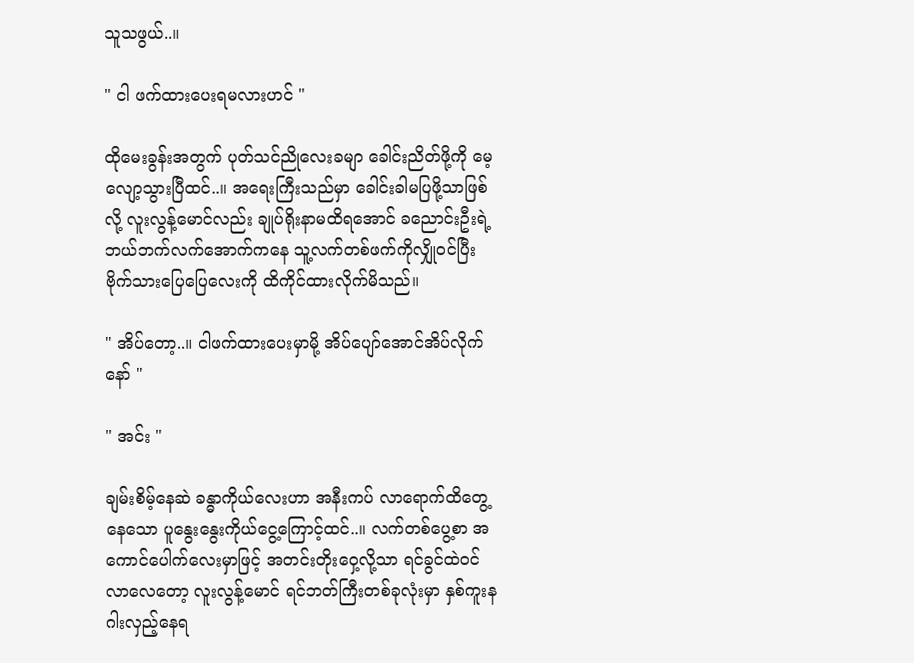သူသဖွယ်..။

" ငါ ဖက်ထားပေးရမလားဟင် "

ထိုမေးခွန်းအတွက် ပုတ်သင်ညိုလေးခမျာ ခေါင်းညိတ်ဖို့ကို မေ့လျော့သွားပြီထင်..။ အရေးကြီးသည်မှာ ခေါင်းခါမပြဖို့သာဖြစ်လို့ လူးလွန့်မောင်လည်း ချုပ်ရိုးနာမထိရအောင် ခညောင်းဦးရဲ့ ဘယ်ဘက်လက်အောက်ကနေ သူ့လက်တစ်ဖက်ကိုလျှိုဝင်ပြီး ဗိုက်သားပြေပြေလေးကို ထိကိုင်ထားလိုက်မိသည်။

" အိပ်တော့..။ ငါဖက်ထားပေးမှာမို့ အိပ်ပျော်အောင်အိပ်လိုက်နော် "

" အင်း "

ချမ်းစိမ့်နေဆဲ ခန္ဓာကိုယ်လေးဟာ အနီးကပ် လာရောက်ထိတွေ့နေသော ပူနွေးနွေးကိုယ်ငွေ့ကြောင့်ထင်..။ လက်တစ်ပွေ့စာ အကောင်ပေါက်လေးမှာဖြင့် အတင်းတိုးဝှေ့လို့သာ ရင်ခွင်ထဲဝင်လာလေတော့ လူးလွန့်မောင် ရင်ဘတ်ကြီးတစ်ခုလုံးမှာ နှစ်ကူးနဂါးလှည့်နေရ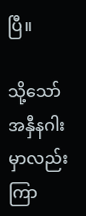ပြီ။

သို့သော် အနှီနဂါးမှာလည်း ကြာ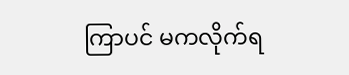ကြာပင် မကလိုက်ရ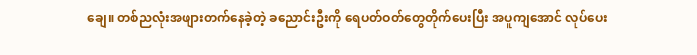ချေ။ တစ်ညလုံးအဖျားတက်နေခဲ့တဲ့ ခညောင်းဦးကို ရေပတ်ဝတ်တွေတိုက်ပေးပြီး အပူကျအောင် လုပ်ပေး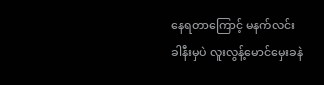နေရတာကြောင့် မနက်လင်းခါနီးမှပဲ လူးလွန့်မောင်မှေးခနဲ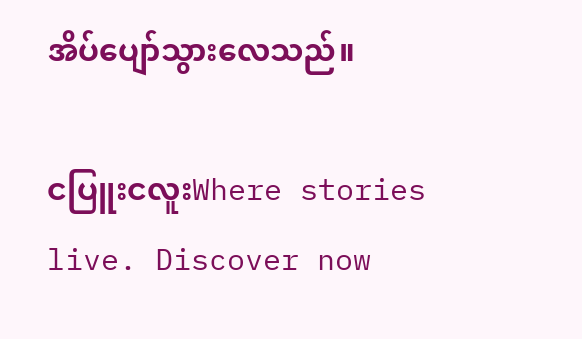အိပ်ပျော်သွားလေသည်။

ငပြူးငလူးWhere stories live. Discover now